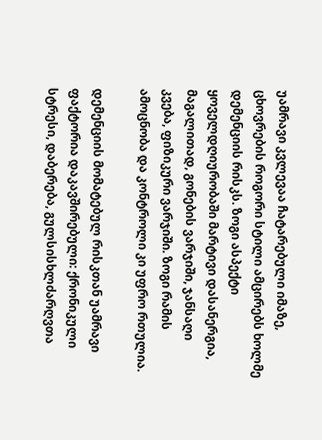უამრავი კვლევაა ჩატარებული იმაზე, ცხოვრების როგორი სტილი ამცირებს ხოლმე დემენციის რისკს. ზოგი ასპექტი ყოველდღიურობაში მარტივი დასანერგია, მაგალითად, გონების ვარჯიში, ჯანსაღი კვება, ფიზიკური ვარჯიში. ზოგი რამის ამოცნობა და კონტროლი კი უფრო რთულია.

დემენციის მომატებულ რისკთან უამრავი ფაქტორია დაკავშირებული: ქრონიკული სტრესი, დაბერება, გულსისხლძარღვთა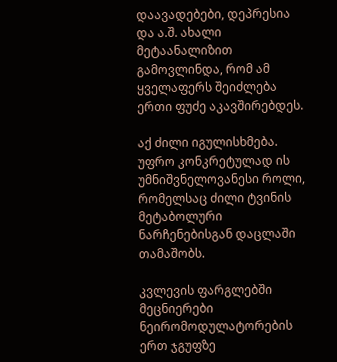დაავადებები, დეპრესია და ა.შ. ახალი მეტაანალიზით გამოვლინდა, რომ ამ ყველაფერს შეიძლება ერთი ფუძე აკავშირებდეს.

აქ ძილი იგულისხმება. უფრო კონკრეტულად ის უმნიშვნელოვანესი როლი, რომელსაც ძილი ტვინის მეტაბოლური ნარჩენებისგან დაცლაში თამაშობს.

კვლევის ფარგლებში მეცნიერები ნეირომოდულატორების ერთ ჯგუფზე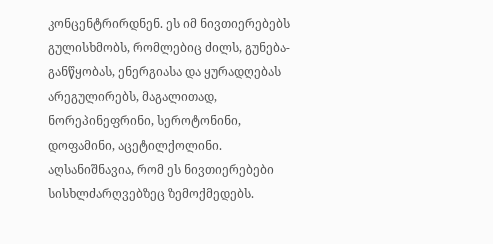კონცენტრირდნენ. ეს იმ ნივთიერებებს გულისხმობს, რომლებიც ძილს, გუნება-განწყობას, ენერგიასა და ყურადღებას არეგულირებს, მაგალითად, ნორეპინეფრინი, სეროტონინი, დოფამინი, აცეტილქოლინი. აღსანიშნავია, რომ ეს ნივთიერებები სისხლძარღვებზეც ზემოქმედებს.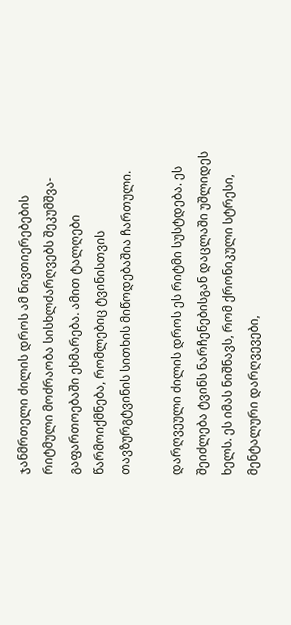ჯანმრთელი ძილის დროს ამ ნივთიერებების რიტმული მოძრაობა სისხლძარღვებს შეკუმშვა-გაფართოებაში ეხმარება. ამით ტალღები წარმოიქმნება, რომლებიც ტვინისთვის თავზურგტვინის სითხის მიწოდებაშია ჩართული.

დარღვეული ძილის დროს ეს რიტმი სუსტდება. ეს შეიძლება ტვინს ნარჩენებისგან დაცლაში უშლიდეს ხელს. ეს იმას ნიშნავს, რომ ქრონიკული სტრესი, მენტალური დარღვევები,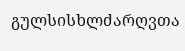გულსისხლძარღვთა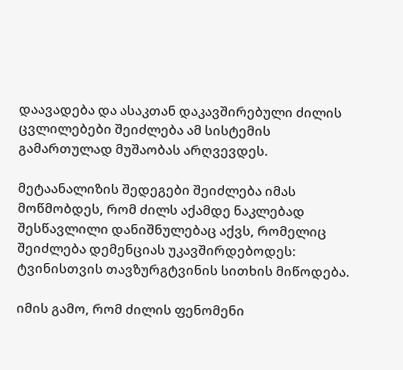დაავადება და ასაკთან დაკავშირებული ძილის ცვლილებები შეიძლება ამ სისტემის გამართულად მუშაობას არღვევდეს.

მეტაანალიზის შედეგები შეიძლება იმას მოწმობდეს, რომ ძილს აქამდე ნაკლებად შესწავლილი დანიშნულებაც აქვს, რომელიც შეიძლება დემენციას უკავშირდებოდეს: ტვინისთვის თავზურგტვინის სითხის მიწოდება.

იმის გამო, რომ ძილის ფენომენი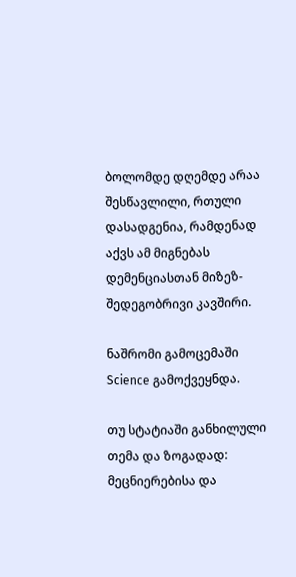ბოლომდე დღემდე არაა შესწავლილი, რთული დასადგენია, რამდენად აქვს ამ მიგნებას დემენციასთან მიზეზ-შედეგობრივი კავშირი.

ნაშრომი გამოცემაში Science გამოქვეყნდა.

თუ სტატიაში განხილული თემა და ზოგადად: მეცნიერებისა და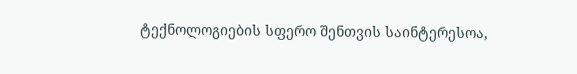ტექნოლოგიების სფერო შენთვის საინტერესოა,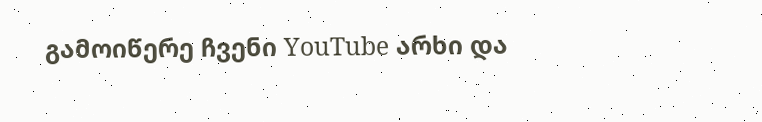გამოიწერე ჩვენი YouTube არხი და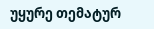უყურე თემატურ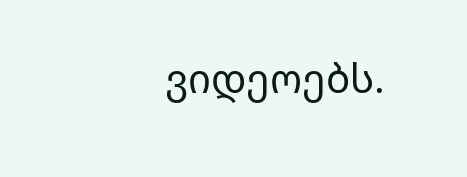ვიდეოებს.